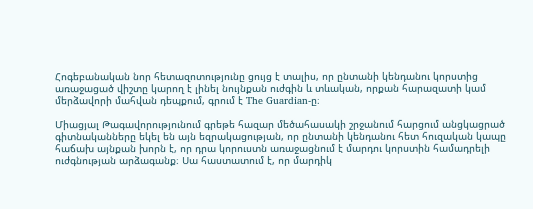Հոգեբանական նոր հետազոտությունը ցույց է տալիս, որ ընտանի կենդանու կորստից առաջացած վիշտը կարող է լինել նույնքան ուժգին և տևական, որքան հարազատի կամ մերձավորի մահվան դեպքում, գրում է The Guardian-ը։

Միացյալ Թագավորությունում գրեթե հազար մեծահասակի շրջանում հարցում անցկացրած գիտնականները եկել են այն եզրակացության, որ ընտանի կենդանու հետ հուզական կապը հաճախ այնքան խորն է, որ դրա կորուստն առաջացնում է մարդու կորստին համադրելի ուժգնության արձագանք։ Սա հաստատում է, որ մարդիկ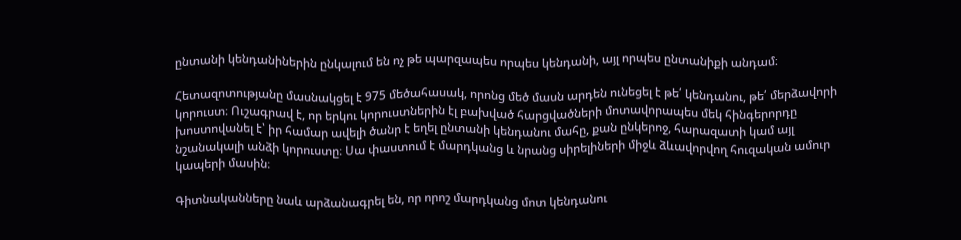ընտանի կենդանիներին ընկալում են ոչ թե պարզապես որպես կենդանի, այլ որպես ընտանիքի անդամ։

Հետազոտությանը մասնակցել է 975 մեծահասակ, որոնց մեծ մասն արդեն ունեցել է թե՛ կենդանու, թե՛ մերձավորի կորուստ։ Ուշագրավ է, որ երկու կորուստներին էլ բախված հարցվածների մոտավորապես մեկ հինգերորդը խոստովանել է՝ իր համար ավելի ծանր է եղել ընտանի կենդանու մահը, քան ընկերոջ, հարազատի կամ այլ նշանակալի անձի կորուստը։ Սա փաստում է մարդկանց և նրանց սիրելիների միջև ձևավորվող հուզական ամուր կապերի մասին։

Գիտնականները նաև արձանագրել են, որ որոշ մարդկանց մոտ կենդանու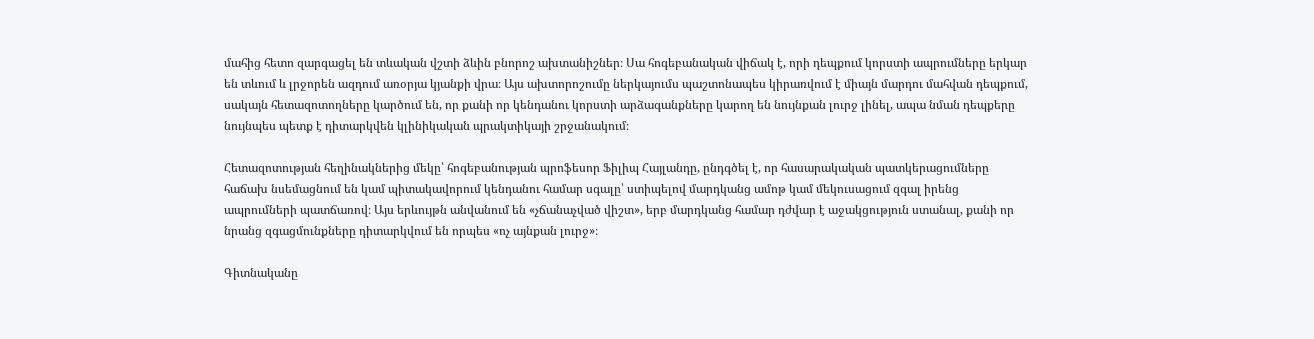մահից հետո զարգացել են տևական վշտի ձևին բնորոշ ախտանիշներ։ Սա հոգեբանական վիճակ է, որի դեպքում կորստի ապրումները երկար են տևում և լրջորեն ազդում առօրյա կյանքի վրա։ Այս ախտորոշումը ներկայումս պաշտոնապես կիրառվում է միայն մարդու մահվան դեպքում, սակայն հետազոտողները կարծում են, որ քանի որ կենդանու կորստի արձագանքները կարող են նույնքան լուրջ լինել, ապա նման դեպքերը նույնպես պետք է դիտարկվեն կլինիկական պրակտիկայի շրջանակում։

Հետազոտության հեղինակներից մեկը՝ հոգեբանության պրոֆեսոր Ֆիլիպ Հայլանդը, ընդգծել է, որ հասարակական պատկերացումները հաճախ նսեմացնում են կամ պիտակավորում կենդանու համար սգալը՝ ստիպելով մարդկանց ամոթ կամ մեկուսացում զգալ իրենց ապրումների պատճառով։ Այս երևույթն անվանում են «չճանաչված վիշտ», երբ մարդկանց համար դժվար է աջակցություն ստանալ, քանի որ նրանց զգացմունքները դիտարկվում են որպես «ոչ այնքան լուրջ»։

Գիտնականը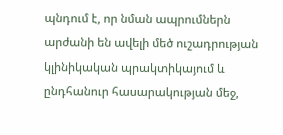պնդում է, որ նման ապրումներն արժանի են ավելի մեծ ուշադրության կլինիկական պրակտիկայում և ընդհանուր հասարակության մեջ,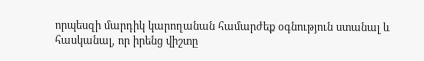որպեսզի մարդիկ կարողանան համարժեք օգնություն ստանալ և հասկանալ, որ իրենց վիշտը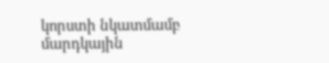կորստի նկատմամբ մարդկային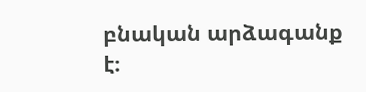բնական արձագանք է։